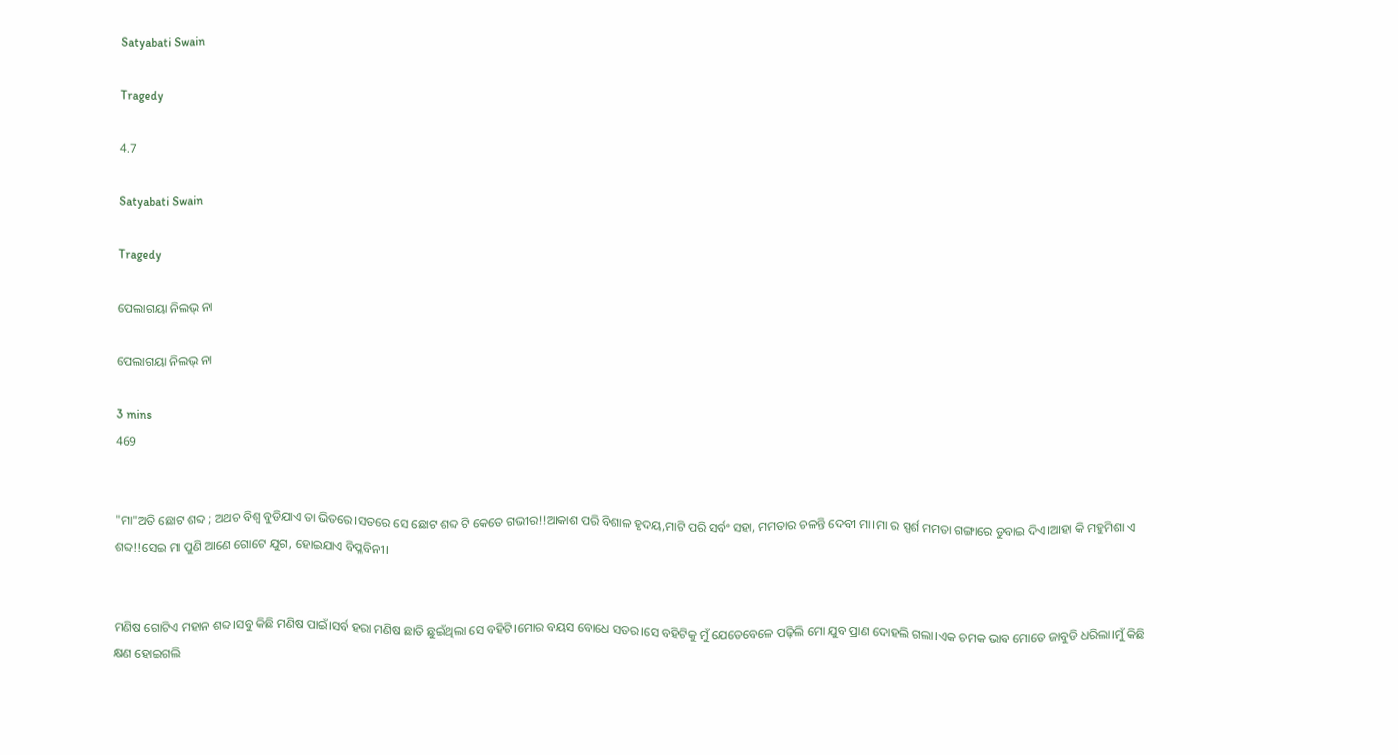Satyabati Swain

Tragedy

4.7

Satyabati Swain

Tragedy

ପେଲାଗୟା ନିଲଭ୍ ନା

ପେଲାଗୟା ନିଲଭ୍ ନା

3 mins
469


"ମା"ଅତି ଛୋଟ ଶବ୍ଦ ; ଅଥଚ ବିଶ୍ୱ ବୁଡିଯାଏ ତା ଭିତରେ।ସତରେ ସେ ଛୋଟ ଶବ୍ଦ ଟି କେତେ ଗଭୀର!!ଆକାଶ ପରି ବିଶାଳ ହୃଦୟ,ମାଟି ପରି ସର୍ବଂ ସହା, ମମତାର ଚଳନ୍ତି ଦେବୀ ମା।ମା ର ସ୍ପର୍ଶ ମମତା ଗଙ୍ଗାରେ ଡୁବାଇ ଦିଏ।ଆହା କି ମହୁମିଶା ଏ ଶବ୍ଦ!!ସେଇ ମା ପୁଣି ଆଣେ ଗୋଟେ ଯୁଗ, ହୋଇଯାଏ ବିପ୍ଳବିନୀ।


ମଣିଷ ଗୋଟିଏ ମହାନ ଶବ୍ଦ।ସବୁ କିଛି ମଣିଷ ପାଇଁ।ସର୍ବ ହରା ମଣିଷ ଛାତି ଛୁଇଁଥିଲା ସେ ବହିଟି।ମୋର ବୟସ ବୋଧେ ସତର।ସେ ବହିଟିକୁ ମୁଁ ଯେତେବେଳେ ପଢ଼ିଲି ମୋ ଯୁବ ପ୍ରାଣ ଦୋହଲି ଗଲା।ଏକ ଚମକ ଭାଵ ମୋତେ ଜାବୁଡି ଧରିଲା।ମୁଁ କିଛି କ୍ଷଣ ହୋଇଗଲି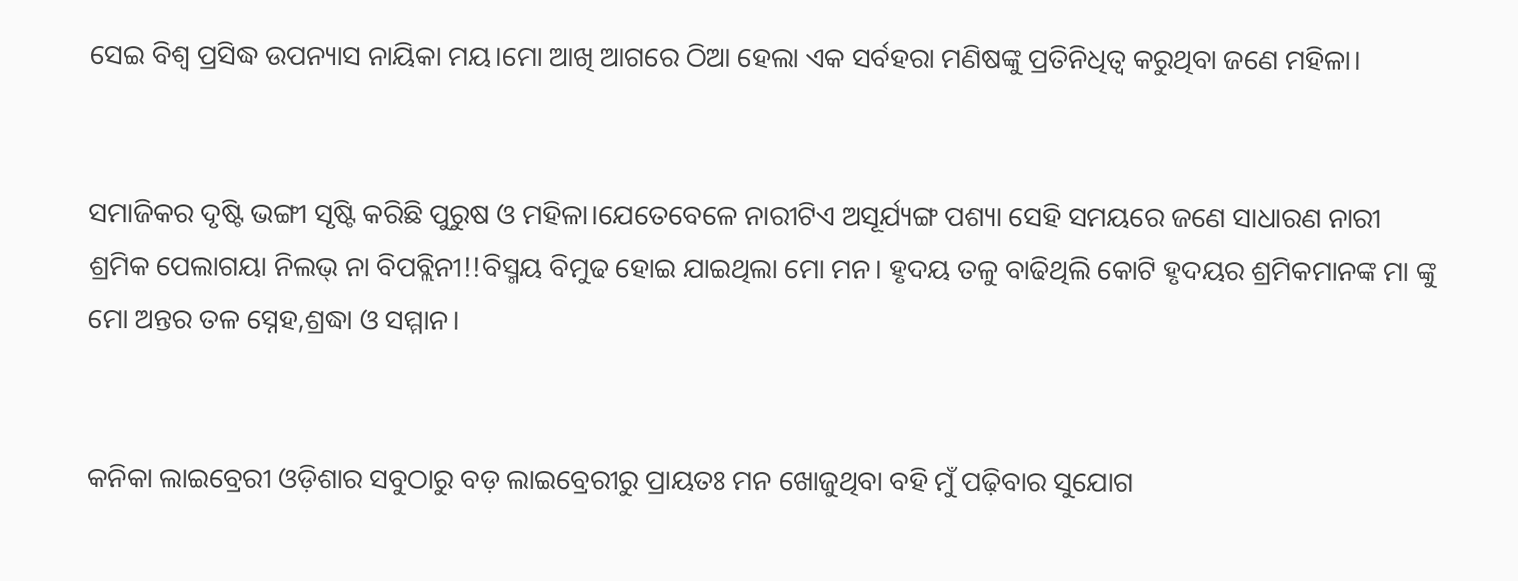ସେଇ ବିଶ୍ୱ ପ୍ରସିଦ୍ଧ ଉପନ୍ୟାସ ନାୟିକା ମୟ।ମୋ ଆଖି ଆଗରେ ଠିଆ ହେଲା ଏକ ସର୍ବହରା ମଣିଷଙ୍କୁ ପ୍ରତିନିଧିତ୍ୱ କରୁଥିବା ଜଣେ ମହିଳା।


ସମାଜିକର ଦୃଷ୍ଟି ଭଙ୍ଗୀ ସୃଷ୍ଟି କରିଛି ପୁରୁଷ ଓ ମହିଳା।ଯେତେବେଳେ ନାରୀଟିଏ ଅସୂର୍ଯ୍ୟଙ୍ଗ ପଶ୍ୟା ସେହି ସମୟରେ ଜଣେ ସାଧାରଣ ନାରୀ ଶ୍ରମିକ ପେଲାଗୟା ନିଲଭ୍ ନା ବିପବ୍ଲିନୀ!!ବିସ୍ମୟ ବିମୁଢ ହୋଇ ଯାଇଥିଲା ମୋ ମନ। ହୃଦୟ ତଳୁ ବାଢିଥିଲି କୋଟି ହୃଦୟର ଶ୍ରମିକମାନଙ୍କ ମା ଙ୍କୁ ମୋ ଅନ୍ତର ତଳ ସ୍ନେହ,ଶ୍ରଦ୍ଧା ଓ ସମ୍ମାନ।


କନିକା ଲାଇବ୍ରେରୀ ଓଡ଼ିଶାର ସବୁଠାରୁ ବଡ଼ ଲାଇବ୍ରେରୀରୁ ପ୍ରାୟତଃ ମନ ଖୋଜୁଥିବା ବହି ମୁଁ ପଢ଼ିବାର ସୁଯୋଗ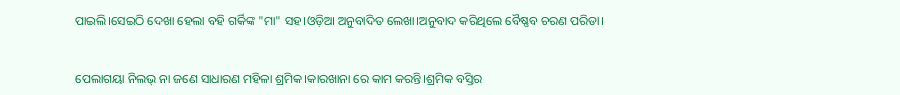ପାଇଲି।ସେଇଠି ଦେଖା ହେଲା ବହି ଗର୍କିଙ୍କ "ମା" ସହ।ଓଡ଼ିଆ ଅନୁବାଦିତ ଲେଖା।ଅନୁବାଦ କରିଥିଲେ ବୈଷ୍ଣବ ଚରଣ ପରିଡା।


ପେଲାଗୟା ନିଲଭ୍ ନା ଜଣେ ସାଧାରଣ ମହିଳା ଶ୍ରମିକ।କାରଖାନା ରେ କାମ କରନ୍ତି।ଶ୍ରମିକ ବସ୍ତିର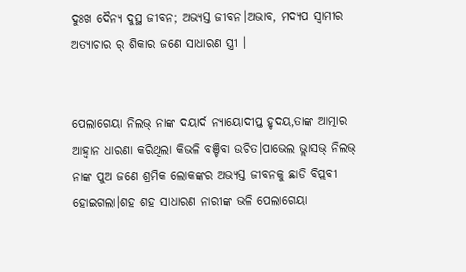ଦୁଃଖ ଦୈନ୍ୟ ଦୁସ୍ଥ ଜୀବନ; ଅଭ୍ୟସ୍ତ ଜୀବନ।ଅଭାବ, ମଦ୍ୟପ ସ୍ୱାମୀର ଅତ୍ୟାଚାର ର୍ ଶିକାର ଜଣେ ସାଧାରଣ ସ୍ତ୍ରୀ ।


ପେଲାଗେୟା ନିଲଭ୍ ନାଙ୍କ ଦୟାର୍ଦ ନ୍ୟାୟୋଦୀପ୍ତ ହୃଦୟ,ତାଙ୍କ ଆତ୍ମାର ଆହ୍ୱାନ ଧାରଣା କରିଥିଲା କିଭଳି ବଞ୍ଚିବା ଉଚିତ।ପାଭେଲ ଭ୍ଲାସଭ୍ ନିଲଭ୍ ନାଙ୍କ ପୁଅ ଜଣେ ଶ୍ରମିକ ଲୋକଙ୍କର ଅଭ୍ୟସ୍ତ ଜୀବନକୁ ଛାଡି ବିପ୍ଲବୀ ହୋଇଗଲା।ଶହ ଶହ ସାଧାରଣ ନାରୀଙ୍କ ଭଳି ପେଲାଗେୟା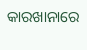କାରଖାନାରେ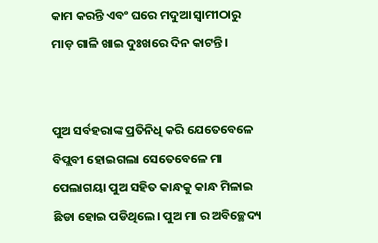କାମ କରନ୍ତି ଏବଂ ଘରେ ମଦୁଆ ସ୍ୱାମୀଠାରୁ ମାଡ଼ ଗାଳି ଖାଇ ଦୁଃଖରେ ଦିନ କାଟନ୍ତି।


ପୁଅ ସର୍ବହରାଙ୍କ ପ୍ରତିନିଧି କରି ଯେତେବେଳେ ବିପ୍ଲବୀ ହୋଇଗଲା ସେତେବେଳେ ମା ପେଲାଗୟା ପୁଅ ସହିତ କାନ୍ଧକୁ କାନ୍ଧ ମିଳାଇ ଛିଡା ହୋଇ ପଡିଥିଲେ। ପୁଅ ମା ର ଅବିଚ୍ଛେଦ୍ୟ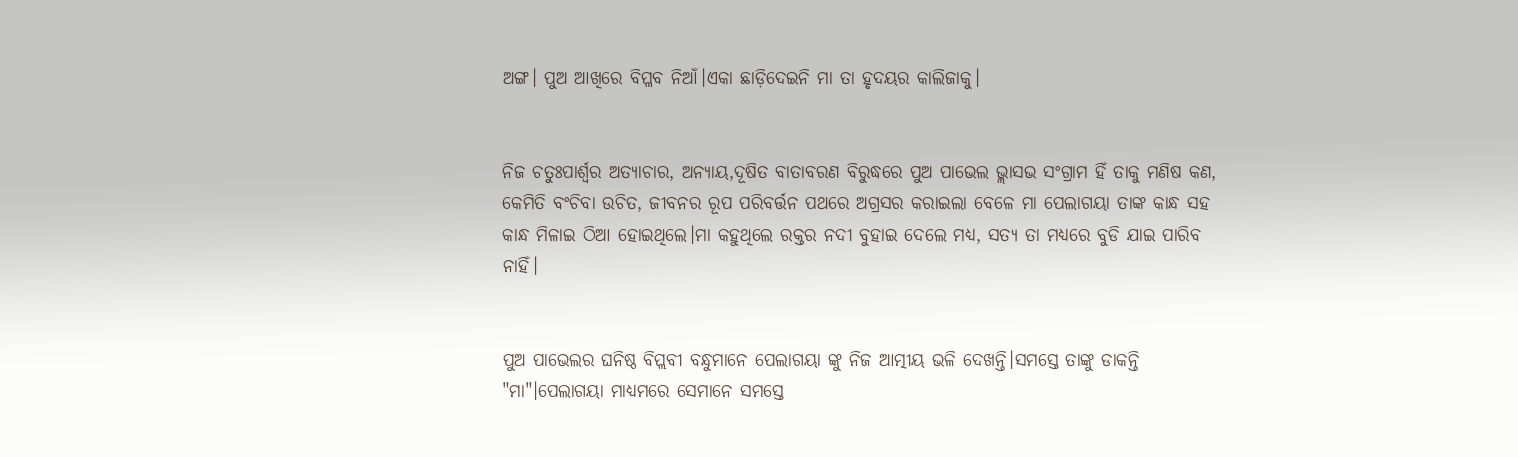ଅଙ୍ଗ। ପୁଅ ଆଖିରେ ବିପ୍ଳବ ନିଆଁ।ଏକା ଛାଡ଼ିଦେଇନି ମା ତା ହୃଦୟର କାଲିଜାକୁ।


ନିଜ ଚତୁଃପାର୍ଶ୍ୱର ଅତ୍ୟାଚାର, ଅନ୍ୟାୟ,ଦୂଷିତ ବାତାବରଣ ବିରୁଦ୍ଧରେ ପୁଅ ପାଭେଲ ଭ୍ଲାସଭ ସଂଗ୍ରାମ ହିଁ ତାକୁ ମଣିଷ କଣ, କେମିତି ବଂଚିବା ଉଚିତ, ଜୀବନର ରୂପ ପରିବର୍ତ୍ତନ ପଥରେ ଅଗ୍ରସର କରାଇଲା ବେଳେ ମା ପେଲାଗୟା ତାଙ୍କ କାନ୍ଧ ସହ କାନ୍ଧ ମିଳାଇ ଠିଆ ହୋଇଥିଲେ।ମା କହୁଥିଲେ ରକ୍ତର ନଦୀ ବୁହାଇ ଦେଲେ ମଧ୍ୟ, ସତ୍ୟ ତା ମଧ୍ୟରେ ବୁଡି ଯାଇ ପାରିବ ନାହିଁ।


ପୁଅ ପାଭେଲର ଘନିଷ୍ଠ ବିପ୍ଲବୀ ବନ୍ଧୁମାନେ ପେଲାଗୟା ଙ୍କୁ ନିଜ ଆତ୍ମୀୟ ଭଳି ଦେଖନ୍ତି।ସମସ୍ତେ ତାଙ୍କୁ ଡାକନ୍ତି "ମା"।ପେଲାଗୟା ମାଧ୍ୟମରେ ସେମାନେ ସମସ୍ତେ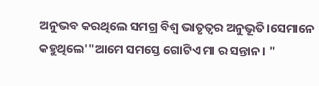ଅନୁଭବ କରଥିଲେ ସମଗ୍ର ବିଶ୍ୱ ଭାତୃତ୍ୱର ଅନୁଭୂତି।ସେମାନେ କହୁଥିଲେ'"ଆମେ ସମସ୍ତେ ଗୋଟିଏ ମା ର ସନ୍ତାନ। "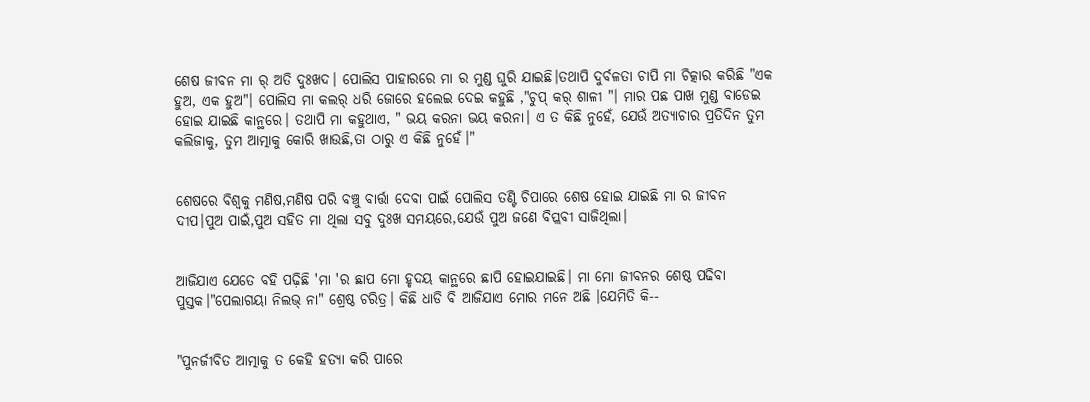ଶେଷ ଜୀବନ ମା ର୍ ଅତି ଦୁଃଖଦ। ପୋଲିସ ପାହାରରେ ମା ର ମୁଣ୍ଡ ଘୁରି ଯାଇଛି।ତଥାପି ଦୁର୍ବଳତା ଚାପି ମା ଚିତ୍କାର କରିଛି "ଏକ ହୁଅ, ଏକ ହୁଅ"। ପୋଲିସ ମା କଲର୍ ଧରି ଜୋରେ ହଲେଇ ଦେଇ କହୁଛି ,"ଚୁପ୍ କର୍ ଶାଳୀ "। ମାର ପଛ ପାଖ ମୁଣ୍ଡ ବାଡେଇ ହୋଇ ଯାଇଛି କାନ୍ଥରେ। ତଥାପି ମା କହୁଥାଏ, " ଭୟ କରନା ଭୟ କରନା। ଏ ତ କିଛି ନୁହେଁ, ଯେଉଁ ଅତ୍ୟାଚାର ପ୍ରତିଦିନ ତୁମ କଲିଜାକୁ, ତୁମ ଆତ୍ମାକୁ କୋରି ଖାଉଛି,ତା ଠାରୁ ଏ କିଛି ନୁହେଁ।"


ଶେଷରେ ବିଶ୍ୱକୁ ମଣିଷ,ମଣିଷ ପରି ବଞ୍ଚୁ ବାର୍ତ୍ତା ଦେବା ପାଇଁ ପୋଲିସ ତଣ୍ଟି ଚିପାରେ ଶେଷ ହୋଇ ଯାଇଛି ମା ର ଜୀବନ ଦୀପ।ପୁଅ ପାଇଁ,ପୁଅ ସହିତ ମା ଥିଲା ସବୁ ଦୁଃଖ ସମୟରେ,ଯେଉଁ ପୁଅ ଜଣେ ବିପ୍ଲବୀ ସାଜିଥିଲା।


ଆଜିଯାଏ ଯେତେ ବହି ପଢ଼ିଛି 'ମା 'ର ଛାପ ମୋ ହୃଦୟ କାନ୍ଥରେ ଛାପି ହୋଇଯାଇଛି। ମା ମୋ ଜୀବନର ଶେଷ୍ଠ ପଢିବା ପୁସ୍ତକ।"ପେଲାଗୟା ନିଲଭ୍ ନା" ଶ୍ରେଷ୍ଠ ଚରିତ୍ର। କିଛି ଧାଡି ବି ଆଜିଯାଏ ମୋର ମନେ ଅଛି ।ଯେମିତି କି--


"ପୁନର୍ଜୀବିତ ଆତ୍ମାକୁ ତ କେହି ହତ୍ୟା କରି ପାରେ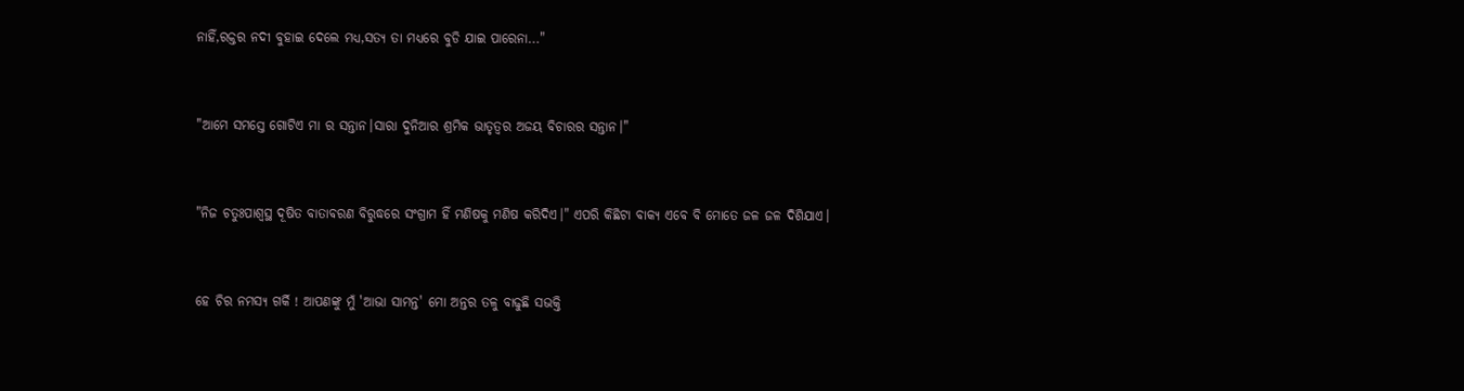ନାହିଁ,ରକ୍ତର ନଦୀ ବୁହାଇ ଦେଲେ ମଧ୍ୟ,ସତ୍ୟ ତା ମଧ୍ୟରେ ବୁଡି ଯାଇ ପାରେନା..."


"ଆମେ ସମସ୍ତେ ଗୋଟିଏ ମା ର ସନ୍ତାନ।ସାରା ଦୁନିଆର ଶ୍ରମିକ ଭାତୃତ୍ୱର ଅଜୟ ବିଚାରର ସନ୍ତାନ।"


"ନିଜ ଚତୁଃପାଶ୍ୱସ୍ଥ ଦୂଷିତ ବାତାବରଣ ବିରୁଦ୍ଧରେ ସଂଗ୍ରାମ ହିଁ ମଣିଷକୁ ମଣିଷ କରିଦିଏ।" ଏପରି କିଛିଟା ବାକ୍ୟ ଏବେ ବି ମୋତେ ଜଳ ଜଳ ଦିଶିଯାଏ।


ହେ ଚିର ନମସ୍ୟ ଗର୍କି ! ଆପଣଙ୍କୁ ମୁଁ 'ଆଭା ସାମନ୍ତ' ମୋ ଅନ୍ତର ତଳୁ ବାଢୁଛି ସଭକ୍ତି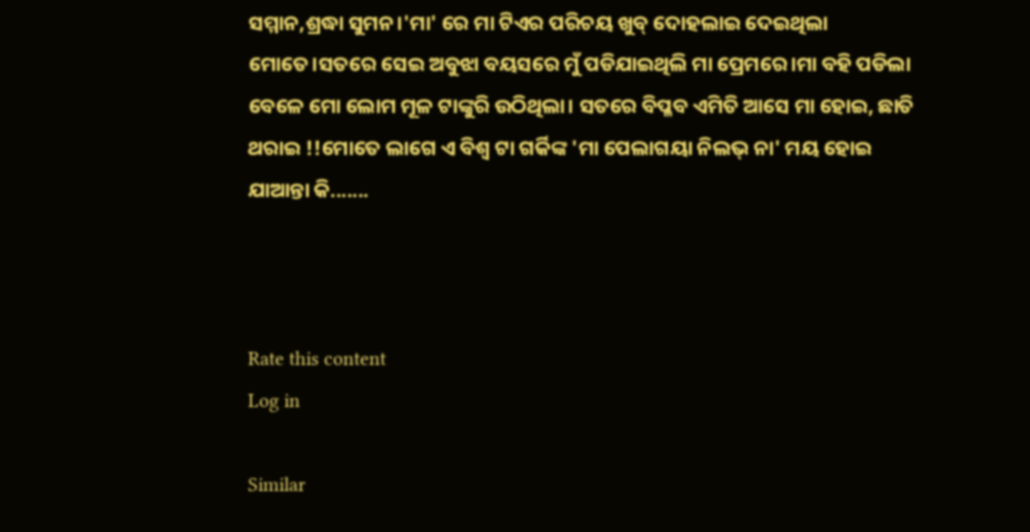ସମ୍ମାନ,ଶ୍ରଦ୍ଧା ସୁମନ।'ମା' ରେ ମା ଟିଏର ପରିଚୟ ଖୁବ୍ ଦୋହଲାଇ ଦେଇଥିଲା ମୋତେ।ସତରେ ସେଇ ଅବୁଝା ବୟସରେ ମୁଁ ପଡିଯାଇଥିଲି ମା ପ୍ରେମରେ।ମା ବହି ପଡିଲା ବେଳେ ମୋ ଲୋମ ମୂଳ ଟାଙ୍କୁରି ଉଠିଥିଲା। ସତରେ ବିପ୍ଳବ ଏମିତି ଆସେ ମା ହୋଇ, ଛାତି ଥରାଇ !!ମୋତେ ଲାଗେ ଏ ବିଶ୍ୱ ଟା ଗର୍କିଙ୍କ 'ମା ପେଲାଗୟା ନିଲଭ୍ ନା' ମୟ ହୋଇ ଯାଆନ୍ତା କି.......



Rate this content
Log in

Similar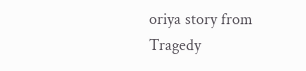oriya story from Tragedy